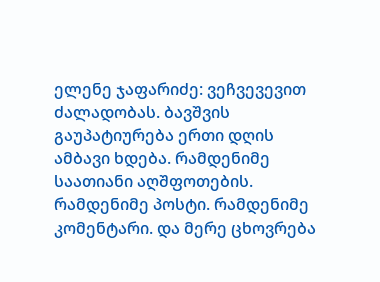ელენე ჯაფარიძე: ვეჩვევევით ძალადობას. ბავშვის გაუპატიურება ერთი დღის ამბავი ხდება. რამდენიმე საათიანი აღშფოთების. რამდენიმე პოსტი. რამდენიმე კომენტარი. და მერე ცხოვრება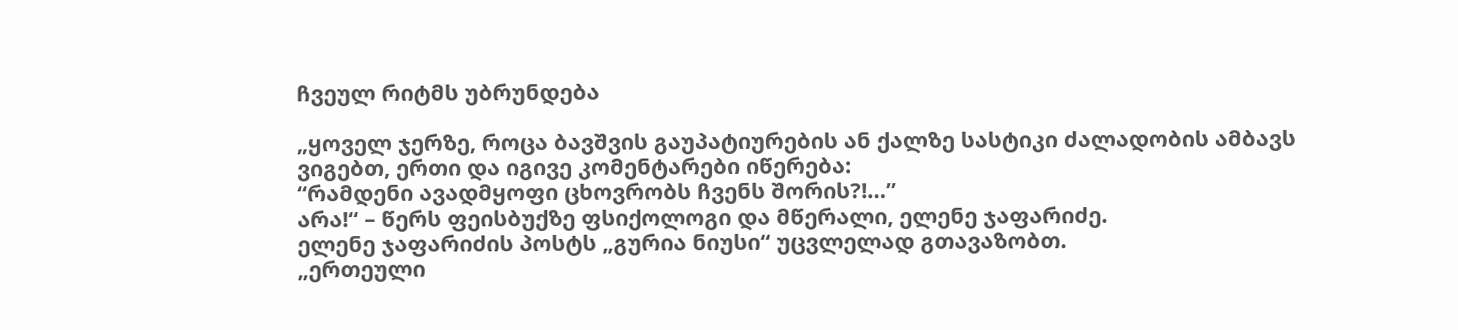ჩვეულ რიტმს უბრუნდება

„ყოველ ჯერზე, როცა ბავშვის გაუპატიურების ან ქალზე სასტიკი ძალადობის ამბავს ვიგებთ, ერთი და იგივე კომენტარები იწერება:
“რამდენი ავადმყოფი ცხოვრობს ჩვენს შორის?!…”
არა!“ – წერს ფეისბუქზე ფსიქოლოგი და მწერალი, ელენე ჯაფარიძე.
ელენე ჯაფარიძის პოსტს „გურია ნიუსი“ უცვლელად გთავაზობთ.
„ერთეული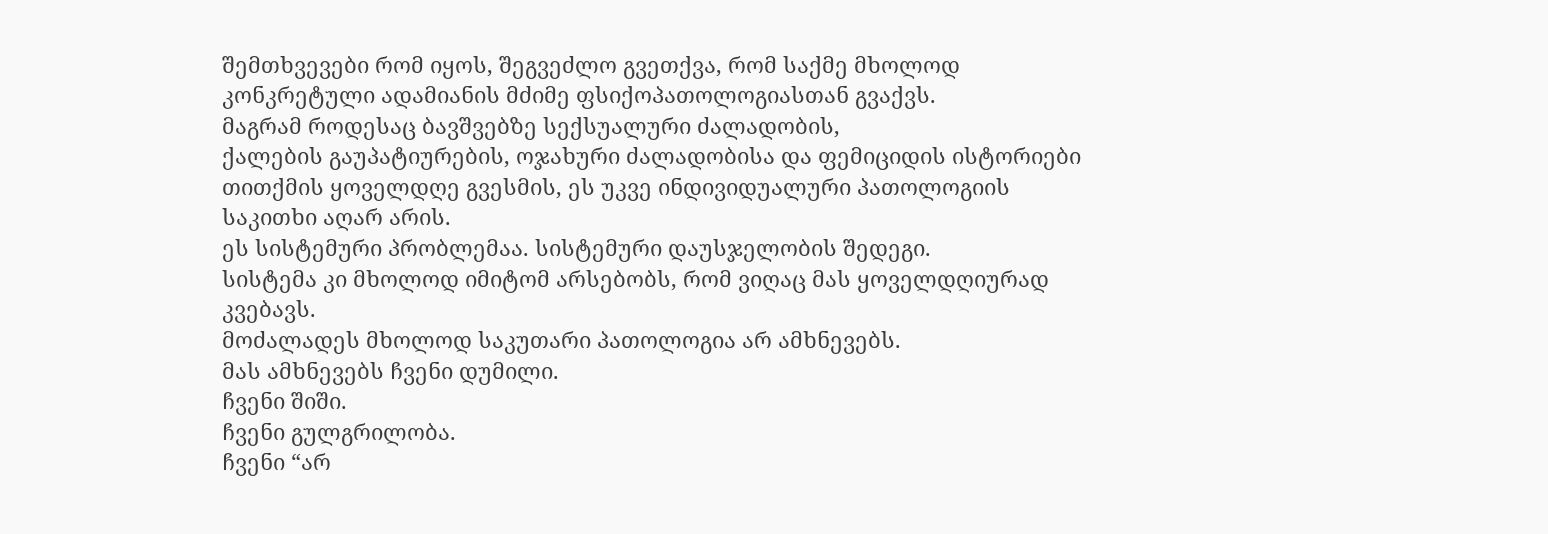შემთხვევები რომ იყოს, შეგვეძლო გვეთქვა, რომ საქმე მხოლოდ კონკრეტული ადამიანის მძიმე ფსიქოპათოლოგიასთან გვაქვს.
მაგრამ როდესაც ბავშვებზე სექსუალური ძალადობის,
ქალების გაუპატიურების, ოჯახური ძალადობისა და ფემიციდის ისტორიები თითქმის ყოველდღე გვესმის, ეს უკვე ინდივიდუალური პათოლოგიის საკითხი აღარ არის.
ეს სისტემური პრობლემაა. სისტემური დაუსჯელობის შედეგი.
სისტემა კი მხოლოდ იმიტომ არსებობს, რომ ვიღაც მას ყოველდღიურად კვებავს.
მოძალადეს მხოლოდ საკუთარი პათოლოგია არ ამხნევებს.
მას ამხნევებს ჩვენი დუმილი.
ჩვენი შიში.
ჩვენი გულგრილობა.
ჩვენი “არ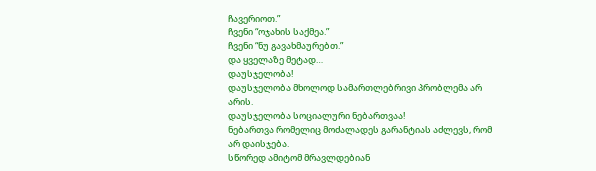ჩავერიოთ.”
ჩვენი “ოჯახის საქმეა.”
ჩვენი “ნუ გავახმაურებთ.”
და ყველაზე მეტად…
დაუსჯელობა!
დაუსჯელობა მხოლოდ სამართლებრივი პრობლემა არ არის.
დაუსჯელობა სოციალური ნებართვაა!
ნებართვა რომელიც მოძალადეს გარანტიას აძლევს, რომ არ დაისჯება.
სწორედ ამიტომ მრავლდებიან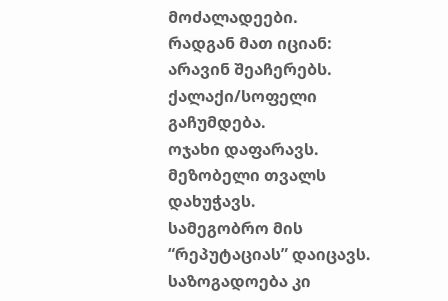მოძალადეები.
რადგან მათ იციან:
არავინ შეაჩერებს.
ქალაქი/სოფელი გაჩუმდება.
ოჯახი დაფარავს.
მეზობელი თვალს დახუჭავს.
სამეგობრო მის “რეპუტაციას” დაიცავს.
საზოგადოება კი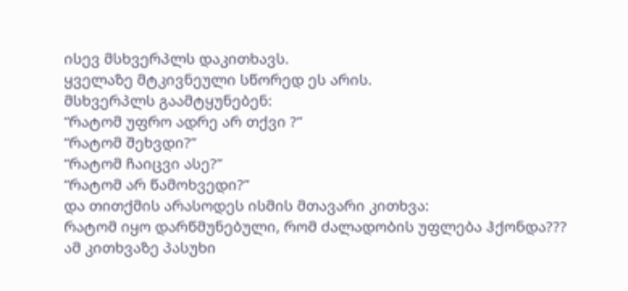ისევ მსხვერპლს დაკითხავს.
ყველაზე მტკივნეული სწორედ ეს არის.
მსხვერპლს გაამტყუნებენ:
“რატომ უფრო ადრე არ თქვი ?”
“რატომ შეხვდი?”
“რატომ ჩაიცვი ასე?”
“რატომ არ წამოხვედი?”
და თითქმის არასოდეს ისმის მთავარი კითხვა:
რატომ იყო დარწმუნებული, რომ ძალადობის უფლება ჰქონდა???
ამ კითხვაზე პასუხი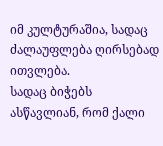იმ კულტურაშია, სადაც ძალაუფლება ღირსებად ითვლება.
სადაც ბიჭებს ასწავლიან, რომ ქალი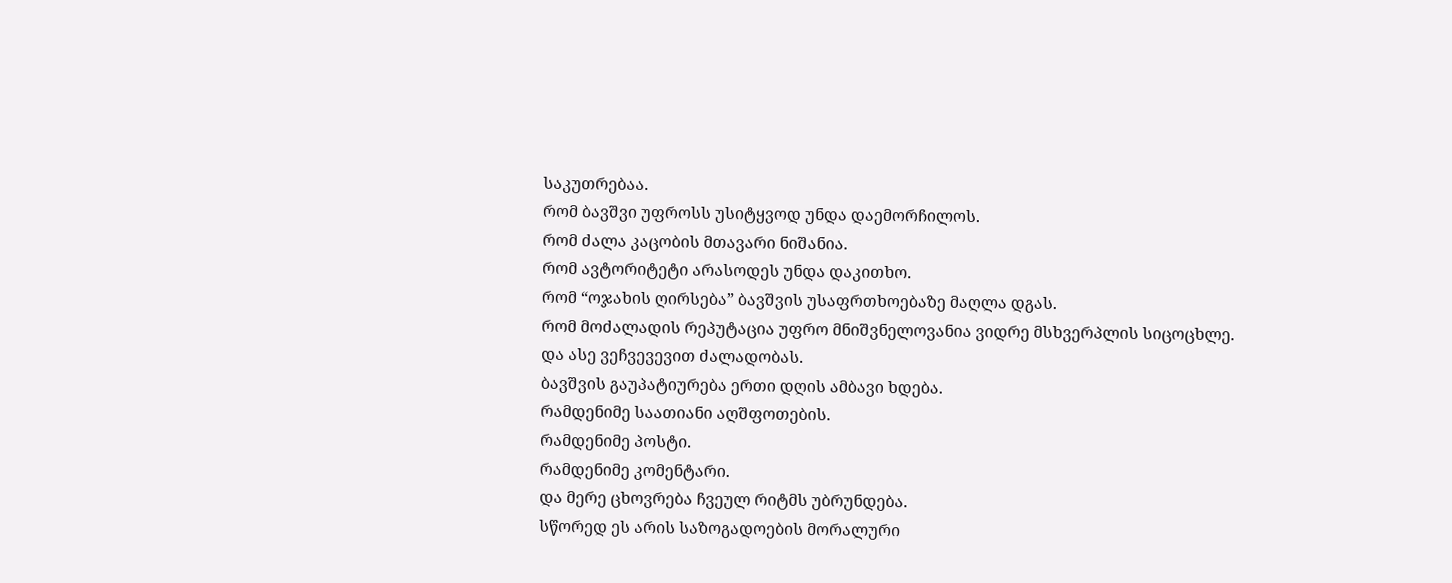საკუთრებაა.
რომ ბავშვი უფროსს უსიტყვოდ უნდა დაემორჩილოს.
რომ ძალა კაცობის მთავარი ნიშანია.
რომ ავტორიტეტი არასოდეს უნდა დაკითხო.
რომ “ოჯახის ღირსება” ბავშვის უსაფრთხოებაზე მაღლა დგას.
რომ მოძალადის რეპუტაცია უფრო მნიშვნელოვანია ვიდრე მსხვერპლის სიცოცხლე.
და ასე ვეჩვევევით ძალადობას.
ბავშვის გაუპატიურება ერთი დღის ამბავი ხდება.
რამდენიმე საათიანი აღშფოთების.
რამდენიმე პოსტი.
რამდენიმე კომენტარი.
და მერე ცხოვრება ჩვეულ რიტმს უბრუნდება.
სწორედ ეს არის საზოგადოების მორალური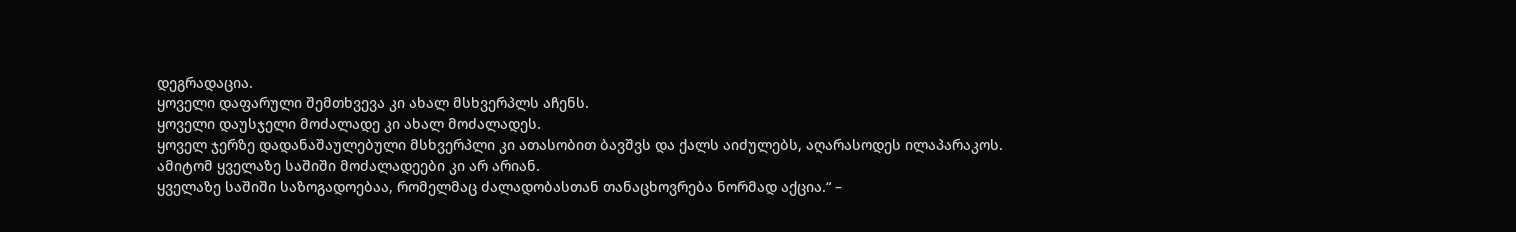დეგრადაცია.
ყოველი დაფარული შემთხვევა კი ახალ მსხვერპლს აჩენს.
ყოველი დაუსჯელი მოძალადე კი ახალ მოძალადეს.
ყოველ ჯერზე დადანაშაულებული მსხვერპლი კი ათასობით ბავშვს და ქალს აიძულებს, აღარასოდეს ილაპარაკოს.
ამიტომ ყველაზე საშიში მოძალადეები კი არ არიან.
ყველაზე საშიში საზოგადოებაა, რომელმაც ძალადობასთან თანაცხოვრება ნორმად აქცია.“ –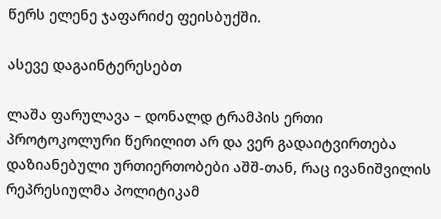წერს ელენე ჯაფარიძე ფეისბუქში.

ასევე დაგაინტერესებთ

ლაშა ფარულავა – დონალდ ტრამპის ერთი პროტოკოლური წერილით არ და ვერ გადაიტვირთება დაზიანებული ურთიერთობები აშშ-თან, რაც ივანიშვილის რეპრესიულმა პოლიტიკამ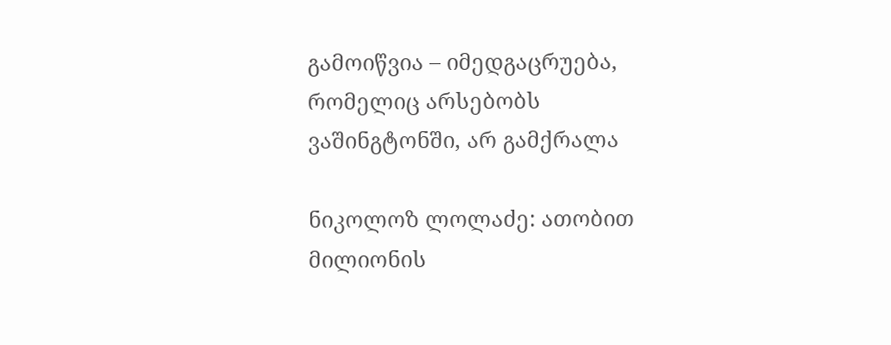გამოიწვია – იმედგაცრუება, რომელიც არსებობს ვაშინგტონში, არ გამქრალა

ნიკოლოზ ლოლაძე: ათობით მილიონის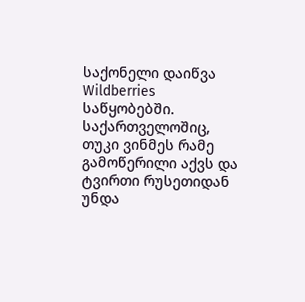საქონელი დაიწვა Wildberries საწყობებში. საქართველოშიც, თუკი ვინმეს რამე გამოწერილი აქვს და ტვირთი რუსეთიდან უნდა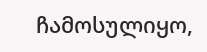ჩამოსულიყო,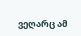ვეღარც ამ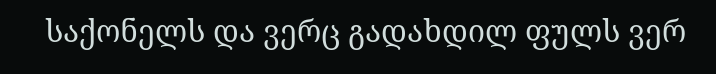საქონელს და ვერც გადახდილ ფულს ვერ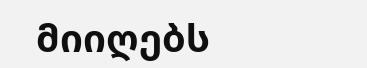მიიღებს